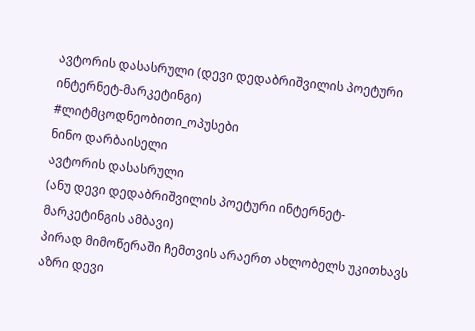ავტორის დასასრული (დევი დედაბრიშვილის პოეტური ინტერნეტ-მარკეტინგი)
#ლიტმცოდნეობითი_ოპუსები
ნინო დარბაისელი
ავტორის დასასრული
(ანუ დევი დედაბრიშვილის პოეტური ინტერნეტ- მარკეტინგის ამბავი)
პირად მიმოწერაში ჩემთვის არაერთ ახლობელს უკითხავს აზრი დევი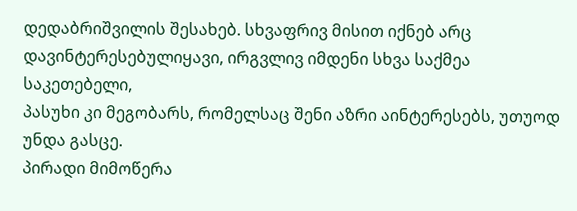დედაბრიშვილის შესახებ. სხვაფრივ მისით იქნებ არც დავინტერესებულიყავი, ირგვლივ იმდენი სხვა საქმეა საკეთებელი,
პასუხი კი მეგობარს, რომელსაც შენი აზრი აინტერესებს, უთუოდ უნდა გასცე.
პირადი მიმოწერა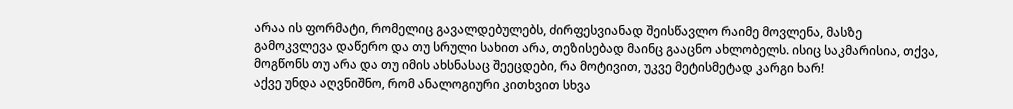არაა ის ფორმატი, რომელიც გავალდებულებს, ძირფესვიანად შეისწავლო რაიმე მოვლენა, მასზე გამოკვლევა დაწერო და თუ სრული სახით არა, თეზისებად მაინც გააცნო ახლობელს. ისიც საკმარისია, თქვა, მოგწონს თუ არა და თუ იმის ახსნასაც შეეცდები, რა მოტივით, უკვე მეტისმეტად კარგი ხარ!
აქვე უნდა აღვნიშნო, რომ ანალოგიური კითხვით სხვა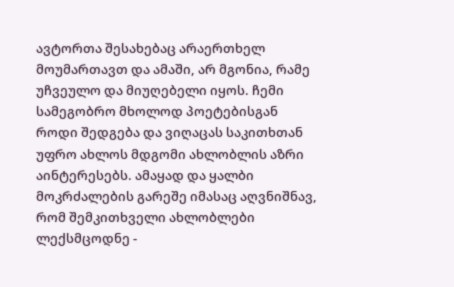ავტორთა შესახებაც არაერთხელ მოუმართავთ და ამაში, არ მგონია, რამე უჩვეულო და მიუღებელი იყოს. ჩემი სამეგობრო მხოლოდ პოეტებისგან როდი შედგება და ვიღაცას საკითხთან უფრო ახლოს მდგომი ახლობლის აზრი აინტერესებს. ამაყად და ყალბი მოკრძალების გარეშე იმასაც აღვნიშნავ, რომ შემკითხველი ახლობლები ლექსმცოდნე -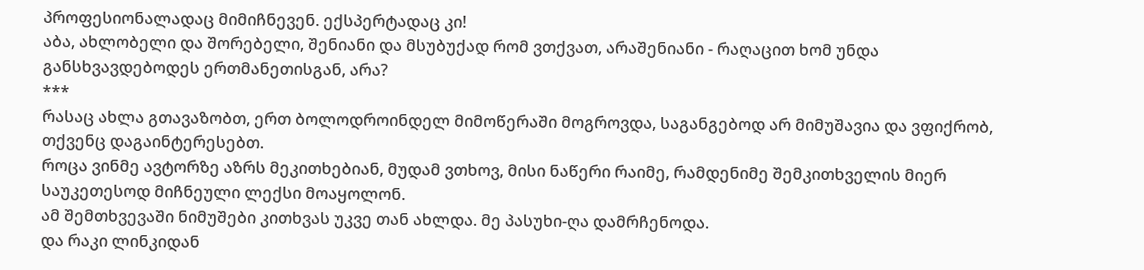პროფესიონალადაც მიმიჩნევენ. ექსპერტადაც კი!
აბა, ახლობელი და შორებელი, შენიანი და მსუბუქად რომ ვთქვათ, არაშენიანი - რაღაცით ხომ უნდა განსხვავდებოდეს ერთმანეთისგან, არა?
***
რასაც ახლა გთავაზობთ, ერთ ბოლოდროინდელ მიმოწერაში მოგროვდა, საგანგებოდ არ მიმუშავია და ვფიქრობ, თქვენც დაგაინტერესებთ.
როცა ვინმე ავტორზე აზრს მეკითხებიან, მუდამ ვთხოვ, მისი ნაწერი რაიმე, რამდენიმე შემკითხველის მიერ საუკეთესოდ მიჩნეული ლექსი მოაყოლონ.
ამ შემთხვევაში ნიმუშები კითხვას უკვე თან ახლდა. მე პასუხი-ღა დამრჩენოდა.
და რაკი ლინკიდან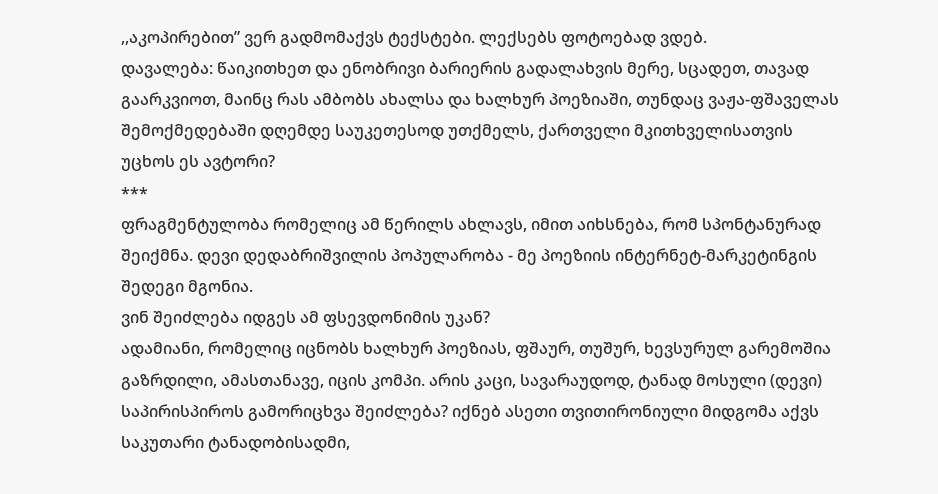,,აკოპირებით” ვერ გადმომაქვს ტექსტები. ლექსებს ფოტოებად ვდებ.
დავალება: წაიკითხეთ და ენობრივი ბარიერის გადალახვის მერე, სცადეთ, თავად გაარკვიოთ, მაინც რას ამბობს ახალსა და ხალხურ პოეზიაში, თუნდაც ვაჟა-ფშაველას შემოქმედებაში დღემდე საუკეთესოდ უთქმელს, ქართველი მკითხველისათვის უცხოს ეს ავტორი?
***
ფრაგმენტულობა რომელიც ამ წერილს ახლავს, იმით აიხსნება, რომ სპონტანურად შეიქმნა. დევი დედაბრიშვილის პოპულარობა - მე პოეზიის ინტერნეტ-მარკეტინგის შედეგი მგონია.
ვინ შეიძლება იდგეს ამ ფსევდონიმის უკან?
ადამიანი, რომელიც იცნობს ხალხურ პოეზიას, ფშაურ, თუშურ, ხევსურულ გარემოშია გაზრდილი, ამასთანავე, იცის კომპი. არის კაცი, სავარაუდოდ, ტანად მოსული (დევი)
საპირისპიროს გამორიცხვა შეიძლება? იქნებ ასეთი თვითირონიული მიდგომა აქვს საკუთარი ტანადობისადმი,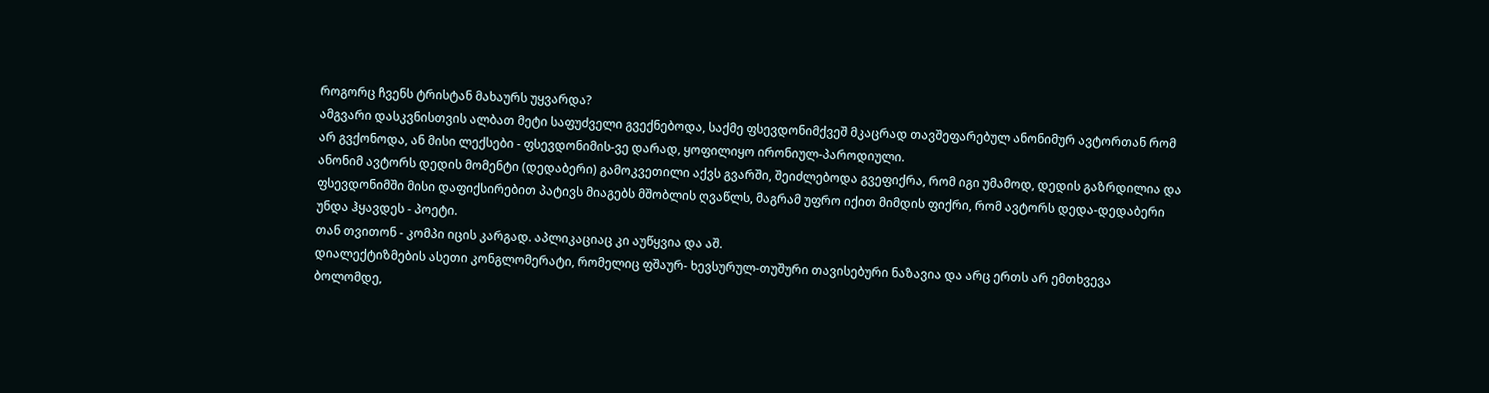როგორც ჩვენს ტრისტან მახაურს უყვარდა?
ამგვარი დასკვნისთვის ალბათ მეტი საფუძველი გვექნებოდა, საქმე ფსევდონიმქვეშ მკაცრად თავშეფარებულ ანონიმურ ავტორთან რომ არ გვქონოდა, ან მისი ლექსები - ფსევდონიმის-ვე დარად, ყოფილიყო ირონიულ-პაროდიული.
ანონიმ ავტორს დედის მომენტი (დედაბერი) გამოკვეთილი აქვს გვარში, შეიძლებოდა გვეფიქრა, რომ იგი უმამოდ, დედის გაზრდილია და ფსევდონიმში მისი დაფიქსირებით პატივს მიაგებს მშობლის ღვაწლს, მაგრამ უფრო იქით მიმდის ფიქრი, რომ ავტორს დედა-დედაბერი უნდა ჰყავდეს - პოეტი.
თან თვითონ - კომპი იცის კარგად. აპლიკაციაც კი აუწყვია და აშ.
დიალექტიზმების ასეთი კონგლომერატი, რომელიც ფშაურ- ხევსურულ-თუშური თავისებური ნაზავია და არც ერთს არ ემთხვევა ბოლომდე,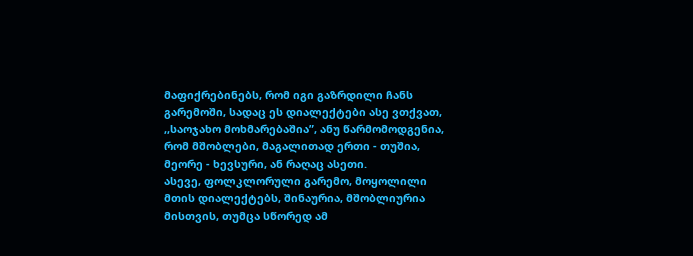მაფიქრებინებს, რომ იგი გაზრდილი ჩანს გარემოში, სადაც ეს დიალექტები ასე ვთქვათ, ,,საოჯახო მოხმარებაშია”, ანუ წარმომოდგენია, რომ მშობლები, მაგალითად ერთი - თუშია, მეორე - ხევსური, ან რაღაც ასეთი.
ასევე, ფოლკლორული გარემო, მოყოლილი მთის დიალექტებს, შინაურია, მშობლიურია მისთვის, თუმცა სწორედ ამ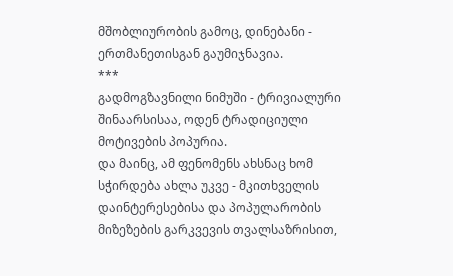მშობლიურობის გამოც, დინებანი - ერთმანეთისგან გაუმიჯნავია.
***
გადმოგზავნილი ნიმუში - ტრივიალური შინაარსისაა, ოდენ ტრადიციული მოტივების პოპურია.
და მაინც, ამ ფენომენს ახსნაც ხომ სჭირდება ახლა უკვე - მკითხველის დაინტერესებისა და პოპულარობის მიზეზების გარკვევის თვალსაზრისით,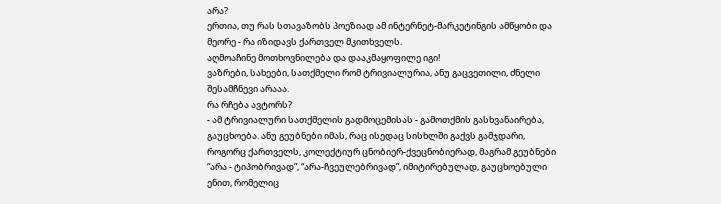არა?
ერთია, თუ რას სთავაზობს პოეზიად ამ ინტერნეტ-მარკეტინგის ამწყობი და მეორე - რა იზიდავს ქართველ მკითხველს.
აღმოაჩინე მოთხოვნილება და დააკმაყოფილე იგი!
ვაზრები, სახეები, სათქმელი რომ ტრივიალურია, ანუ გაცვეთილი, ძნელი შესამჩნევი არააა.
რა რჩება ავტორს?
- ამ ტრივიალური სათქმელის გადმოცემისას - გამოთქმის გასხვანაირება, გაუცხოება. ანუ გეუბნები იმას, რაც ისედაც სისხლში გაქვს გამჯდარი, როგორც ქართველს, კოლექტიურ ცნობიერ-ქვეცნობიერად, მაგრამ გეუბნები “არა - ტიპობრივად”, “არა-ჩვეულებრივად”, იმიტირებულად, გაუცხოებული ენით, რომელიც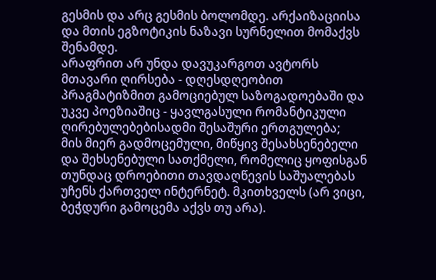გესმის და არც გესმის ბოლომდე. არქაიზაციისა და მთის ეგზოტიკის ნაზავი სურნელით მომაქვს შენამდე.
არაფრით არ უნდა დავუკარგოთ ავტორს მთავარი ღირსება - დღესდღეობით პრაგმატიზმით გამოციებულ საზოგადოებაში და უკვე პოეზიაშიც - ყავლგასული რომანტიკული ღირებულებებისადმი შესაშური ერთგულება;
მის მიერ გადმოცემული, მიწყივ შესახსენებელი და შეხსენებული სათქმელი, რომელიც ყოფისგან თუნდაც დროებითი თავდაღწევის საშუალებას უჩენს ქართველ ინტერნეტ. მკითხველს (არ ვიცი, ბეჭდური გამოცემა აქვს თუ არა).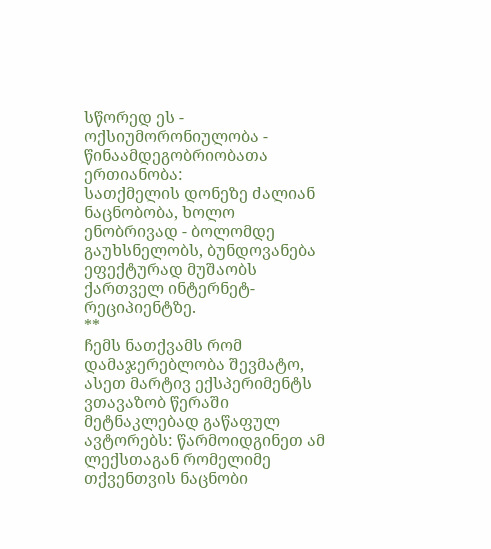სწორედ ეს - ოქსიუმორონიულობა - წინაამდეგობრიობათა ერთიანობა:
სათქმელის დონეზე ძალიან ნაცნობობა, ხოლო ენობრივად - ბოლომდე გაუხსნელობს, ბუნდოვანება ეფექტურად მუშაობს ქართველ ინტერნეტ-რეციპიენტზე.
**
ჩემს ნათქვამს რომ დამაჯერებლობა შევმატო, ასეთ მარტივ ექსპერიმენტს ვთავაზობ წერაში მეტნაკლებად გაწაფულ ავტორებს: წარმოიდგინეთ ამ ლექსთაგან რომელიმე თქვენთვის ნაცნობი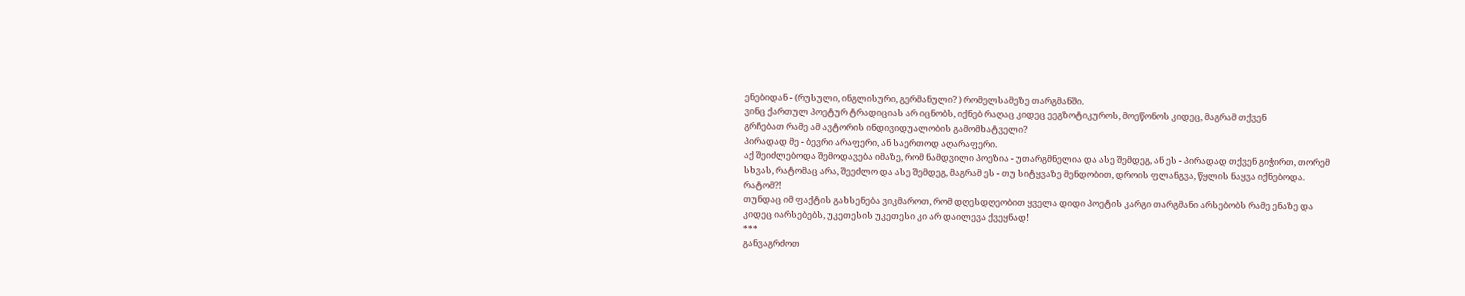ენებიდან - (რუსული, ინგლისური, გერმანული? ) რომელსამეზე თარგმანში.
ვინც ქართულ პოეტურ ტრადიციას არ იცნობს, იქნებ რაღაც კიდეც ეეგზოტიკუროს, მოეწონოს კიდეც, მაგრამ თქვენ
გრჩებათ რამე ამ ავტორის ინდივიდუალობის გამომხატველი?
პირადად მე - ბევრი არაფერი, ან საერთოდ აღარაფერი.
აქ შეიძლებოდა შემოდავება იმაზე, რომ ნამდვილი პოეზია - უთარგმნელია და ასე შემდეგ, ან ეს - პირადად თქვენ გიჭირთ, თორემ სხვას, რატომაც არა, შეეძლო და ასე შემდეგ, მაგრამ ეს - თუ სიტყვაზე მენდობით, დროის ფლანგვა, წყლის ნაყვა იქნებოდა. რატომ?!
თუნდაც იმ ფაქტის გახსენება ვიკმაროთ, რომ დღესდღეობით ყველა დიდი პოეტის კარგი თარგმანი არსებობს რამე ენაზე და კიდეც იარსებებს, უკეთესის უკეთესი კი არ დაილევა ქვეყნად!
***
განვაგრძოთ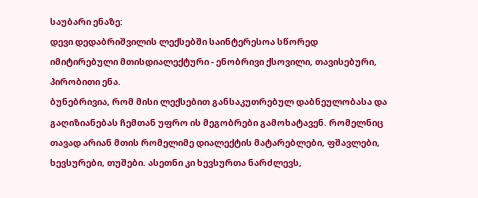საუბარი ენაზე:
დევი დედაბრიშვილის ლექსებში საინტერესოა სწორედ იმიტირებული მთისდიალექტური - ენობრივი ქსოვილი, თავისებური, პირობითი ენა.
ბუნებრივია, რომ მისი ლექსებით განსაკუთრებულ დაბნეულობასა და გაღიზიანებას ჩემთან უფრო ის მეგობრები გამოხატავენ. რომელნიც თავად არიან მთის რომელიმე დიალექტის მატარებლები, ფშავლები, ხევსურები, თუშები. ასეთნი კი ხევსურთა ნარძლევს,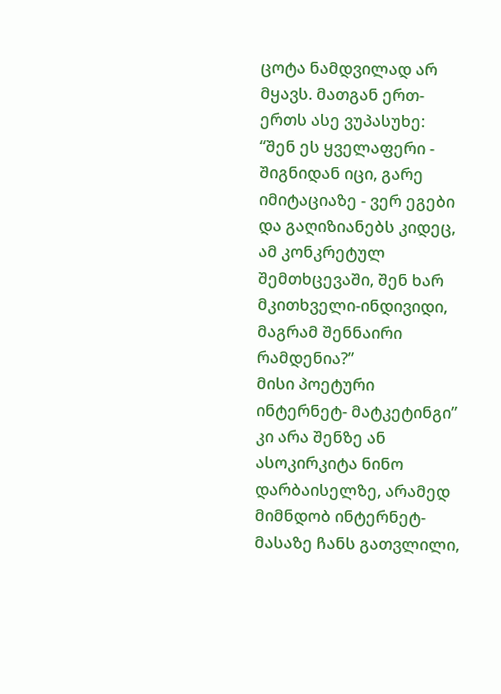ცოტა ნამდვილად არ მყავს. მათგან ერთ-ერთს ასე ვუპასუხე:
“შენ ეს ყველაფერი - შიგნიდან იცი, გარე იმიტაციაზე - ვერ ეგები და გაღიზიანებს კიდეც, ამ კონკრეტულ შემთხცევაში, შენ ხარ მკითხველი-ინდივიდი, მაგრამ შენნაირი რამდენია?”
მისი პოეტური ინტერნეტ- მატკეტინგი” კი არა შენზე ან ასოკირკიტა ნინო დარბაისელზე, არამედ მიმნდობ ინტერნეტ-მასაზე ჩანს გათვლილი,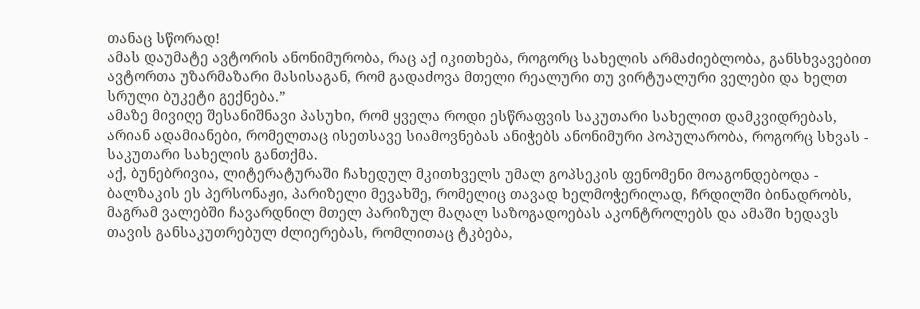თანაც სწორად!
ამას დაუმატე ავტორის ანონიმურობა, რაც აქ იკითხება, როგორც სახელის არმაძიებლობა, განსხვავებით ავტორთა უზარმაზარი მასისაგან, რომ გადაძოვა მთელი რეალური თუ ვირტუალური ველები და ხელთ სრული ბუკეტი გექნება.”
ამაზე მივიღე შესანიშნავი პასუხი, რომ ყველა როდი ესწრაფვის საკუთარი სახელით დამკვიდრებას, არიან ადამიანები, რომელთაც ისეთსავე სიამოვნებას ანიჭებს ანონიმური პოპულარობა, როგორც სხვას - საკუთარი სახელის განთქმა.
აქ, ბუნებრივია, ლიტერატურაში ჩახედულ მკითხველს უმალ გოპსეკის ფენომენი მოაგონდებოდა - ბალზაკის ეს პერსონაჟი, პარიზელი მევახშე, რომელიც თავად ხელმოჭერილად, ჩრდილში ბინადრობს, მაგრამ ვალებში ჩავარდნილ მთელ პარიზულ მაღალ საზოგადოებას აკონტროლებს და ამაში ხედავს თავის განსაკუთრებულ ძლიერებას, რომლითაც ტკბება,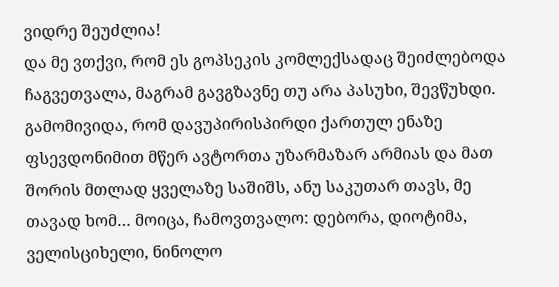ვიდრე შეუძლია!
და მე ვთქვი, რომ ეს გოპსეკის კომლექსადაც შეიძლებოდა ჩაგვეთვალა, მაგრამ გავგზავნე თუ არა პასუხი, შევწუხდი.
გამომივიდა, რომ დავუპირისპირდი ქართულ ენაზე ფსევდონიმით მწერ ავტორთა უზარმაზარ არმიას და მათ შორის მთლად ყველაზე საშიშს, ანუ საკუთარ თავს, მე თავად ხომ… მოიცა, ჩამოვთვალო: დებორა, დიოტიმა, ველისციხელი, ნინოლო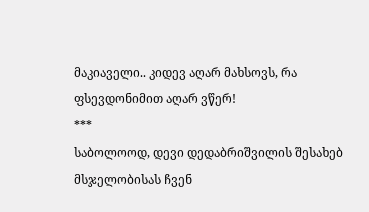მაკიაველი.. კიდევ აღარ მახსოვს, რა ფსევდონიმით აღარ ვწერ!
***
საბოლოოდ, დევი დედაბრიშვილის შესახებ მსჯელობისას ჩვენ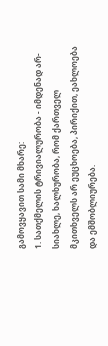გამოვყავით სამი მხარე:
1. სათქმელის ტრივიალურობა - იმდენად არ- სიახლე, ხალხურობა, რომ ქართველ მკითხველს არ ეუცხოება, პირიქით, ეახლოება და ემშობლიურება.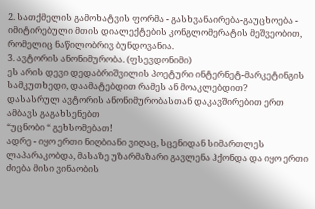2. სათქმელის გამოხატვის ფორმა - გასხვანაირება-გაუცხოება - იმიტირებული მთის დიალექტების კონგლომერატის მეშვეობით, რომელიც ნაწილობრივ ბუნდოვანია.
3. ავტორის ანონიმურობა. (ფსევდონიმი)
ეს არის დევი დედაბრიშვილის პოეტური ინტერნეტ-მარკეტინგის სამკუთხედი, დაამატებდით რამეს ან მოაკლებდით?
დასასრულ ავტორის ანონიმურობასთან დაკავშირებით ერთ ამბავს გაგახსენებთ
“უცნობი “ გეხსომებათ!
ადრე - იყო ერთი ნიღბიანი ვიღაც, სცენიდან სიმართლეს ლაპარაკობდა, მასაზე უზარმაზარი გავლენა ჰქონდა და იყო ერთი ძიება მისი ვინაობის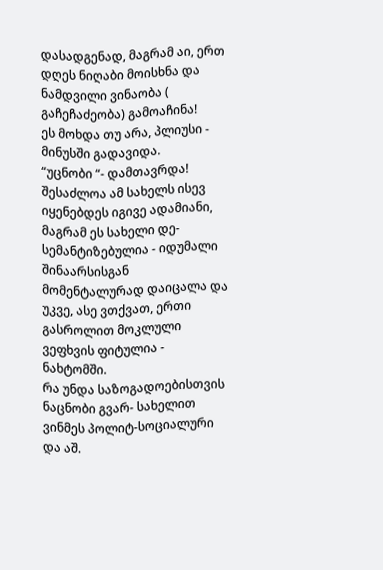დასადგენად, მაგრამ აი, ერთ დღეს ნიღაბი მოისხნა და ნამდვილი ვინაობა ( გაჩეჩაძეობა) გამოაჩინა!
ეს მოხდა თუ არა, პლიუსი - მინუსში გადავიდა.
“უცნობი “- დამთავრდა!
შესაძლოა ამ სახელს ისევ იყენებდეს იგივე ადამიანი, მაგრამ ეს სახელი დე- სემანტიზებულია - იდუმალი შინაარსისგან მომენტალურად დაიცალა და უკვე, ასე ვთქვათ, ერთი გასროლით მოკლული ვეფხვის ფიტულია - ნახტომში.
რა უნდა საზოგადოებისთვის ნაცნობი გვარ- სახელით ვინმეს პოლიტ-სოციალური და აშ.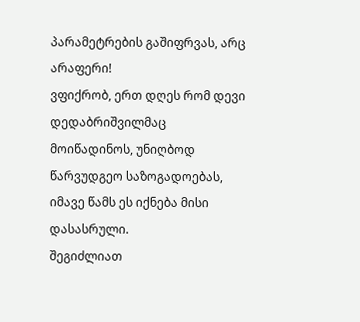პარამეტრების გაშიფრვას, არც არაფერი!
ვფიქრობ, ერთ დღეს რომ დევი დედაბრიშვილმაც მოიწადინოს, უნიღბოდ წარვუდგეო საზოგადოებას, იმავე წამს ეს იქნება მისი დასასრული.
შეგიძლიათ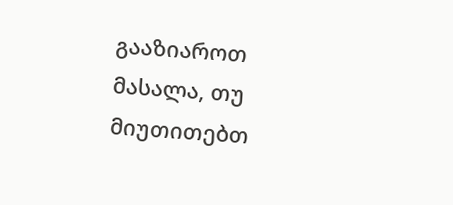გააზიაროთ მასალა, თუ მიუთითებთ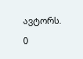ავტორს.
0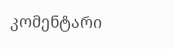კომენტარი